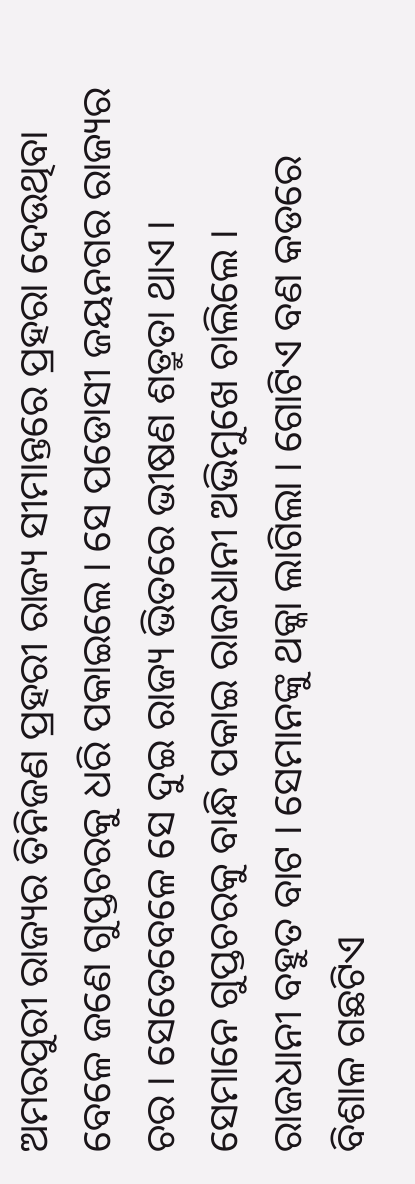ଅମରପୁରୀ ରାଜ୍ୟର ତିନିଜଣ ପ୍ରହରୀ ରାଜ୍ୟ ସୀମାନ୍ତରେ ପ୍ରହରା ଦେଉଥିବା ବେଳେ ଜଣେ ଗୁପ୍ତଚରକୁ ଧରି ପକାଇଲେ । ସେ ପଡୋସୀ ଜୟନଗର ରାଜ୍ୟର ଚର । ସେତେବେଳେ ସେ ଦୁଇ ରାଜ୍ୟ ଭିତରେ ଭୀଷଣ ଶତ୍ରୁତା ଥାଏ ।
ସେମାନେ ଗୁପ୍ତଚରକୁ ବାନ୍ଧି ପକାଇ ରାଜଧାନୀ ଅଭିମୁଖେ ଚାଲିଲେ । ରାଜଧାନୀ ବହୁତ ବାଟ । ସେମାନଙ୍କୁ ଥକ୍କା ଲାଗିଲା । ଗୋଟିଏ ବଣ କଡରେ ବିଶାଳ ଗଛଟିଏ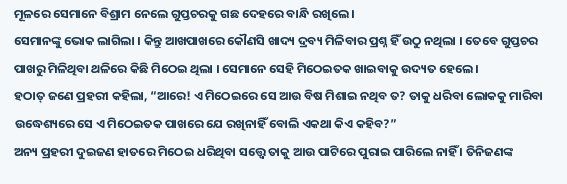ମୂଳରେ ସେମାନେ ବିଶ୍ରାମ ନେଲେ ଗୁପ୍ତଚରକୁ ଗଛ ଦେହରେ ବାନ୍ଧି ରଖିଲେ ।
ସେମାନଙ୍କୁ ଭୋକ ଲାଗିଲା । କିନ୍ତୁ ଆଖପାଖରେ କୌଣସି ଖାଦ୍ୟ ଦ୍ରବ୍ୟ ମିଳିବାର ପ୍ରଶ୍ନ ହିଁ ଉଠୁ ନଥିଲା । ତେବେ ଗୁପ୍ତଚର ପାଖରୁ ମିଳିଥିବା ଥଳିରେ କିଛି ମିଠେଇ ଥିଲା । ସେମାନେ ସେହି ମିଠେଇତକ ଖାଇବାକୁ ଉଦ୍ୟତ ହେଲେ ।
ହଠାତ୍ ଜଣେ ପ୍ରହରୀ କହିଲା, “ଆରେ! ଏ ମିଠେଇରେ ସେ ଆଉ ବିଷ ମିଶାଇ ନଥିବ ତ? ତାକୁ ଧରିବା ଲୋକକୁ ମାରିବା ଉଦ୍ଧେଶ୍ୟରେ ସେ ଏ ମିଠେଇତକ ପାଖରେ ଯେ ରଖିନାହିଁ ବୋଲି ଏକଥା କିଏ କହିବ?”
ଅନ୍ୟ ପ୍ରହରୀ ଦୁଇଜଣ ହାତରେ ମିଠେଇ ଧରିଥିବା ସତ୍ତ୍ୱେ ତାକୁ ଆଉ ପାଟିରେ ପୁରାଇ ପାରିଲେ ନାହିଁ । ତିନିଜଣଙ୍କ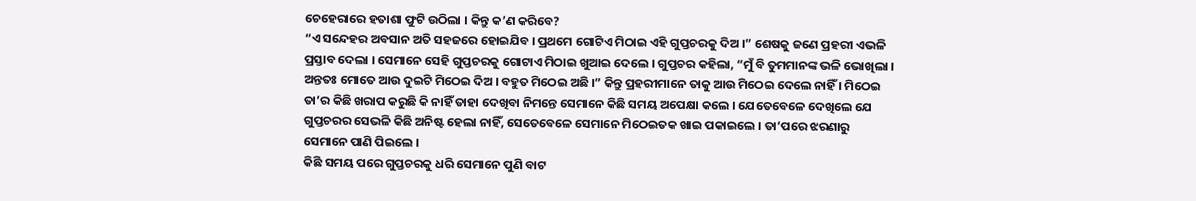ଚେହେରାରେ ହତାଶା ଫୁଟି ଉଠିଲା । କିନ୍ତୁ କ’ଣ କରିବେ?
“ଏ ସନ୍ଦେହର ଅବସାନ ଅତି ସହଜରେ ହୋଇଯିବ । ପ୍ରଥମେ ଗୋଟିଏ ମିଠାଇ ଏହି ଗୁପ୍ତଚରକୁ ଦିଅ ।” ଶେଷକୁ ଜଣେ ପ୍ରହରୀ ଏଭଳି ପ୍ରସ୍ତାବ ଦେଲା । ସେମାନେ ସେହି ଗୁପ୍ତଚରକୁ ଗୋଟାଏ ମିଠାଇ ଖୁଆଇ ଦେଲେ । ଗୁପ୍ତଚର କହିଲା, “ମୁଁ ବି ତୁମମାନଙ୍କ ଭଳି ଭୋଖିଲା । ଅନ୍ତତଃ ମୋତେ ଆଉ ଦୁଇଟି ମିଠେଇ ଦିଅ । ବହୁତ ମିଠେଇ ଅଛି ।” କିନ୍ତୁ ପ୍ରହରୀମାନେ ତାକୁ ଆଉ ମିଠେଇ ଦେଲେ ନାହିଁ । ମିଠେଇ ତା’ର କିଛି ଖରାପ କରୁଛି କି ନାହିଁ ତାହା ଦେଖିବା ନିମନ୍ତେ ସେମାନେ କିଛି ସମୟ ଅପେକ୍ଷା କଲେ । ଯେତେବେଳେ ଦେଖିଲେ ଯେ ଗୁପ୍ତଚରର ସେଭଳି କିଛି ଅନିଷ୍ଟ ହେଲା ନାହିଁ, ସେତେବେଳେ ସେମାନେ ମିଠେଇତକ ଖାଇ ପକାଇଲେ । ତା’ପରେ ଝରଣାରୁ ସେମାନେ ପାଣି ପିଇଲେ ।
କିଛି ସମୟ ପରେ ଗୁପ୍ତଚରକୁ ଧରି ସେମାନେ ପୁଣି ବାଟ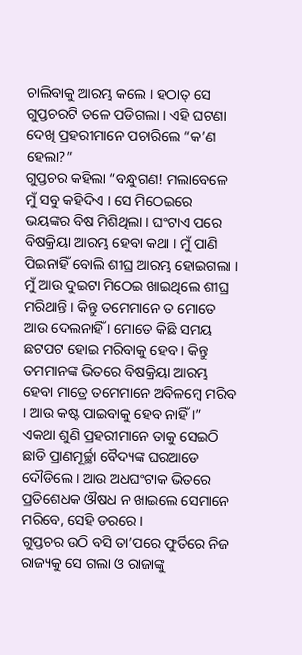ଚାଲିବାକୁ ଆରମ୍ଭ କଲେ । ହଠାତ୍ ସେ ଗୁପ୍ତଚରଟି ତଳେ ପଡିଗଲା । ଏହି ଘଟଣା ଦେଖି ପ୍ରହରୀମାନେ ପଚାରିଲେ “କ’ଣ ହେଲା?”
ଗୁପ୍ତଚର କହିଲା “ବନ୍ଧୁଗଣ! ମଲାବେଳେ ମୁଁ ସବୁ କହିଦିଏ । ସେ ମିଠେଇରେ ଭୟଙ୍କର ବିଷ ମିଶିଥିଲା । ଘଂଟାଏ ପରେ ବିଷକ୍ରିୟା ଆରମ୍ଭ ହେବା କଥା । ମୁଁ ପାଣି ପିଇନାହିଁ ବୋଲି ଶୀଘ୍ର ଆରମ୍ଭ ହୋଇଗଲା । ମୁଁ ଆଉ ଦୁଇଟା ମିଠେଇ ଖାଇଥିଲେ ଶୀଘ୍ର ମରିଥାନ୍ତି । କିନ୍ତୁ ତମେମାନେ ତ ମୋତେ ଆଉ ଦେଲନାହିଁ । ମୋତେ କିଛି ସମୟ ଛଟପଟ ହୋଇ ମରିବାକୁ ହେବ । କିନ୍ତୁ ତମମାନଙ୍କ ଭିତରେ ବିଷକ୍ରିୟା ଆରମ୍ଭ ହେବା ମାତ୍ରେ ତମେମାନେ ଅବିଳମ୍ବେ ମରିବ । ଆଉ କଷ୍ଟ ପାଇବାକୁ ହେବ ନାହିଁ ।”
ଏକଥା ଶୁଣି ପ୍ରହରୀମାନେ ତାକୁ ସେଇଠି ଛାଡି ପ୍ରାଣମୂର୍ଚ୍ଛା ବୈଦ୍ୟଙ୍କ ଘରଆଡେ ଦୌଡିଲେ । ଆଉ ଅଧଘଂଟାକ ଭିତରେ ପ୍ରତିଶେଧକ ଔଷଧ ନ ଖାଇଲେ ସେମାନେ ମରିବେ, ସେହି ଡରରେ ।
ଗୁପ୍ତଚର ଉଠି ବସି ତା’ପରେ ଫୁର୍ତିରେ ନିଜ ରାଜ୍ୟକୁ ସେ ଗଲା ଓ ରାଜାଙ୍କୁ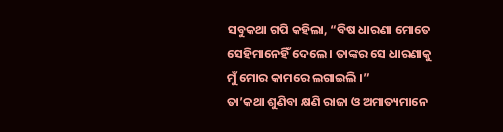ସବୁକଥା ଗପି କହିଲା, “ବିଷ ଧାରଣା ମୋତେ ସେହିମାନେହିଁ ଦେଲେ । ତାଙ୍କର ସେ ଧାରଣାକୁ ମୁଁ ମୋର କାମରେ ଲଗାଇଲି ।”
ତା’କଥା ଶୁଣିବା କ୍ଷଣି ରାଜା ଓ ଅମାତ୍ୟମାନେ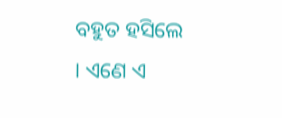ବହୁତ ହସିଲେ । ଏଣେ ଏ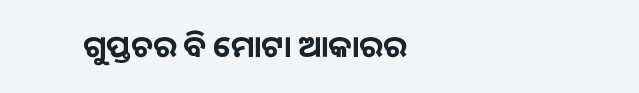ଗୁପ୍ତଚର ବି ମୋଟା ଆକାରର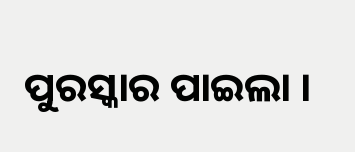ପୁରସ୍କାର ପାଇଲା ।